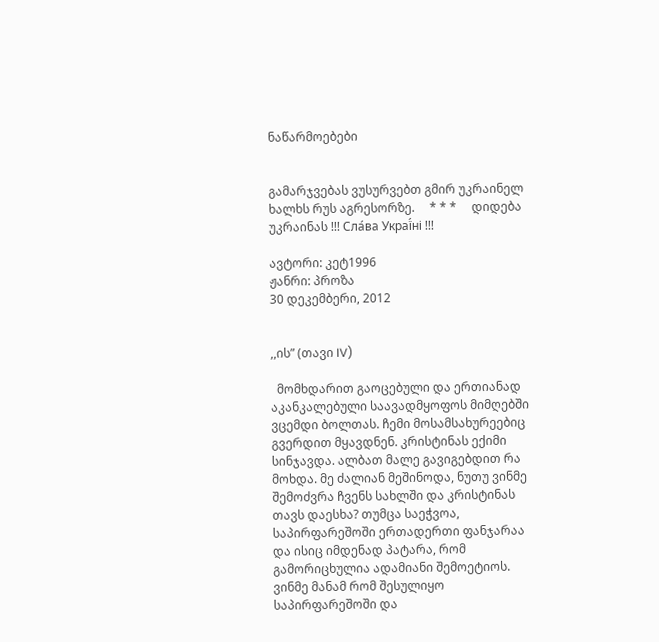ნაწარმოებები


გამარჯვებას ვუსურვებთ გმირ უკრაინელ ხალხს რუს აგრესორზე.     * * *     დიდება უკრაინას !!! Сла́ва Украї́ні !!!

ავტორი: კეტ1996
ჟანრი: პროზა
30 დეკემბერი, 2012


,,ის” (თავი IV)

  მომხდარით გაოცებული და ერთიანად აკანკალებული საავადმყოფოს მიმღებში ვცემდი ბოლთას. ჩემი მოსამსახურეებიც გვერდით მყავდნენ. კრისტინას ექიმი სინჯავდა. ალბათ მალე გავიგებდით რა მოხდა. მე ძალიან მეშინოდა, ნუთუ ვინმე შემოძვრა ჩვენს სახლში და კრისტინას თავს დაესხა? თუმცა საეჭვოა, საპირფარეშოში ერთადერთი ფანჯარაა და ისიც იმდენად პატარა, რომ გამორიცხულია ადამიანი შემოეტიოს. ვინმე მანამ რომ შესულიყო საპირფარეშოში და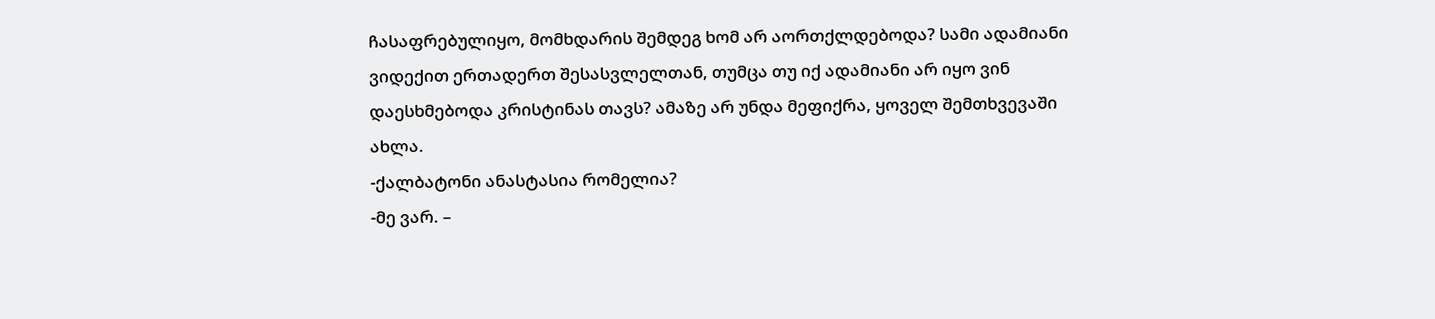ჩასაფრებულიყო, მომხდარის შემდეგ ხომ არ აორთქლდებოდა? სამი ადამიანი ვიდექით ერთადერთ შესასვლელთან, თუმცა თუ იქ ადამიანი არ იყო ვინ დაესხმებოდა კრისტინას თავს? ამაზე არ უნდა მეფიქრა, ყოველ შემთხვევაში ახლა.
-ქალბატონი ანასტასია რომელია?
-მე ვარ. –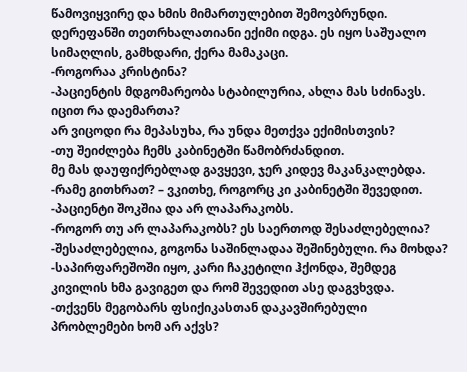წამოვიყვირე და ხმის მიმართულებით შემოვბრუნდი.
დერეფანში თეთრხალათიანი ექიმი იდგა. ეს იყო საშუალო სიმაღლის, გამხდარი, ქერა მამაკაცი.
-როგორაა კრისტინა?
-პაციენტის მდგომარეობა სტაბილურია, ახლა მას სძინავს. იცით რა დაემართა?
არ ვიცოდი რა მეპასუხა, რა უნდა მეთქვა ექიმისთვის?
-თუ შეიძლება ჩემს კაბინეტში წამობრძანდით.
მე მას დაუფიქრებლად გავყევი, ჯერ კიდევ მაკანკალებდა.
-რამე გითხრათ? – ვკითხე, როგორც კი კაბინეტში შევედით.
-პაციენტი შოკშია და არ ლაპარაკობს.
-როგორ თუ არ ლაპარაკობს? ეს საერთოდ შესაძლებელია?
-შესაძლებელია, გოგონა საშინლადაა შეშინებული. რა მოხდა?
-საპირფარეშოში იყო, კარი ჩაკეტილი ჰქონდა, შემდეგ კივილის ხმა გავიგეთ და რომ შევედით ასე დაგვხვდა.
-თქვენს მეგობარს ფსიქიკასთან დაკავშირებული პრობლემები ხომ არ აქვს?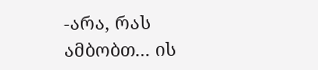-არა, რას ამბობთ... ის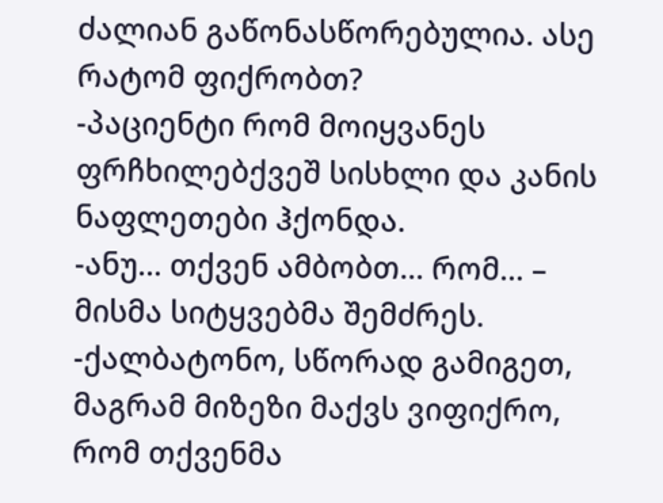ძალიან გაწონასწორებულია. ასე რატომ ფიქრობთ?
-პაციენტი რომ მოიყვანეს ფრჩხილებქვეშ სისხლი და კანის ნაფლეთები ჰქონდა.
-ანუ... თქვენ ამბობთ... რომ... – მისმა სიტყვებმა შემძრეს.
-ქალბატონო, სწორად გამიგეთ, მაგრამ მიზეზი მაქვს ვიფიქრო, რომ თქვენმა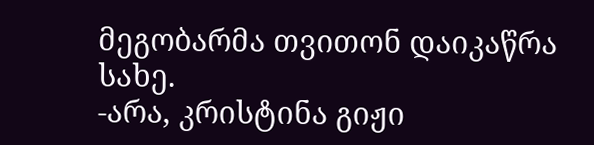მეგობარმა თვითონ დაიკაწრა სახე.
-არა, კრისტინა გიჟი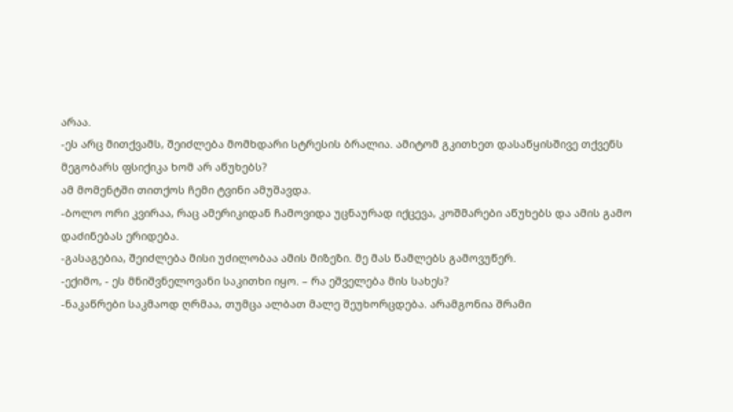არაა.
-ეს არც მითქვამს, შეიძლება მომხდარი სტრესის ბრალია. ამიტომ გკითხეთ დასაწყისშივე თქვენს მეგობარს ფსიქიკა ხომ არ აწუხებს?
ამ მომენტში თითქოს ჩემი ტვინი ამუშავდა.
-ბოლო ორი კვირაა, რაც ამერიკიდან ჩამოვიდა უცნაურად იქცევა, კოშმარები აწუხებს და ამის გამო დაძინებას ერიდება.
-გასაგებია, შეიძლება მისი უძილობაა ამის მიზეზი. მე მას წამლებს გამოვუწერ.
-ექიმო, - ეს მნიშვნელოვანი საკითხი იყო. – რა ეშველება მის სახეს?
-ნაკაწრები საკმაოდ ღრმაა, თუმცა ალბათ მალე შეუხორცდება. არამგონია შრამი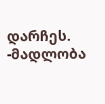დარჩეს.
-მადლობა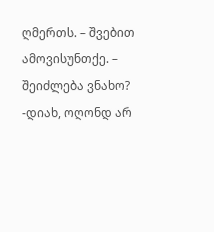ღმერთს. – შვებით ამოვისუნთქე. – შეიძლება ვნახო?
-დიახ, ოღონდ არ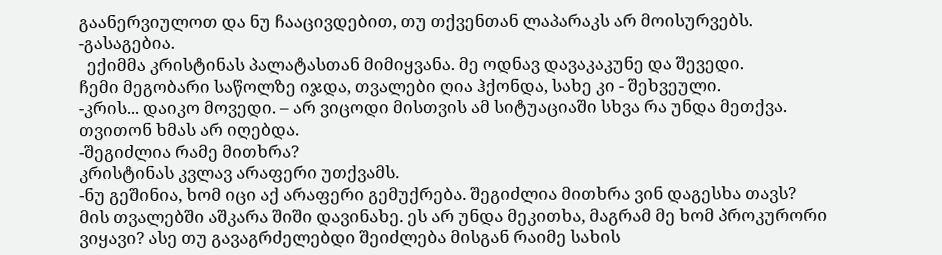გაანერვიულოთ და ნუ ჩააცივდებით, თუ თქვენთან ლაპარაკს არ მოისურვებს.
-გასაგებია.
  ექიმმა კრისტინას პალატასთან მიმიყვანა. მე ოდნავ დავაკაკუნე და შევედი.
ჩემი მეგობარი საწოლზე იჯდა, თვალები ღია ჰქონდა, სახე კი - შეხვეული.
-კრის... დაიკო მოვედი. – არ ვიცოდი მისთვის ამ სიტუაციაში სხვა რა უნდა მეთქვა.
თვითონ ხმას არ იღებდა.
-შეგიძლია რამე მითხრა?
კრისტინას კვლავ არაფერი უთქვამს.
-ნუ გეშინია, ხომ იცი აქ არაფერი გემუქრება. შეგიძლია მითხრა ვინ დაგესხა თავს?
მის თვალებში აშკარა შიში დავინახე. ეს არ უნდა მეკითხა, მაგრამ მე ხომ პროკურორი ვიყავი? ასე თუ გავაგრძელებდი შეიძლება მისგან რაიმე სახის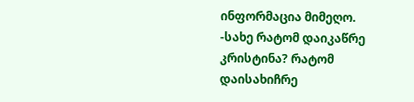ინფორმაცია მიმეღო.
-სახე რატომ დაიკაწრე კრისტინა? რატომ დაისახიჩრე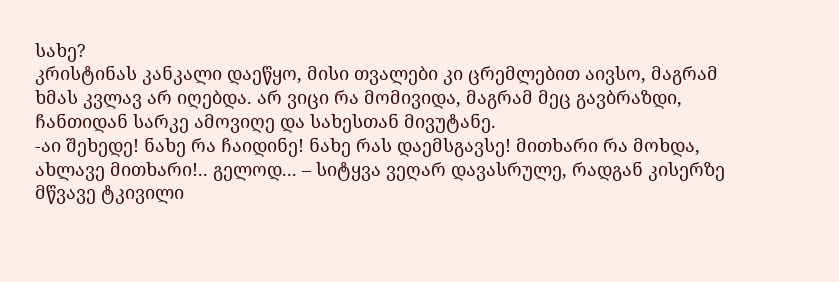სახე?
კრისტინას კანკალი დაეწყო, მისი თვალები კი ცრემლებით აივსო, მაგრამ ხმას კვლავ არ იღებდა. არ ვიცი რა მომივიდა, მაგრამ მეც გავბრაზდი, ჩანთიდან სარკე ამოვიღე და სახესთან მივუტანე.
-აი შეხედე! ნახე რა ჩაიდინე! ნახე რას დაემსგავსე! მითხარი რა მოხდა, ახლავე მითხარი!.. გელოდ... – სიტყვა ვეღარ დავასრულე, რადგან კისერზე მწვავე ტკივილი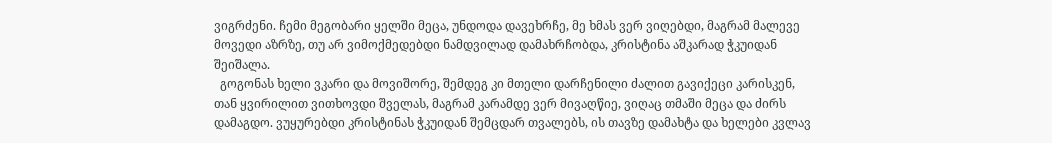ვიგრძენი. ჩემი მეგობარი ყელში მეცა, უნდოდა დავეხრჩე, მე ხმას ვერ ვიღებდი, მაგრამ მალევე მოვედი აზრზე, თუ არ ვიმოქმედებდი ნამდვილად დამახრჩობდა, კრისტინა აშკარად ჭკუიდან შეიშალა.
  გოგონას ხელი ვკარი და მოვიშორე, შემდეგ კი მთელი დარჩენილი ძალით გავიქეცი კარისკენ, თან ყვირილით ვითხოვდი შველას, მაგრამ კარამდე ვერ მივაღწიე, ვიღაც თმაში მეცა და ძირს დამაგდო. ვუყურებდი კრისტინას ჭკუიდან შემცდარ თვალებს, ის თავზე დამახტა და ხელები კვლავ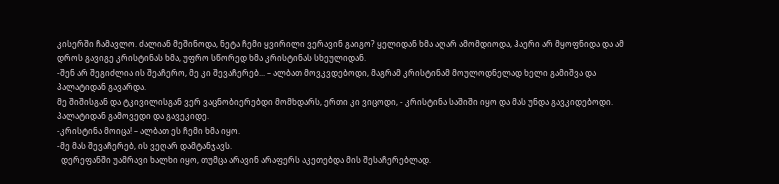კისერში ჩამავლო. ძალიან მეშინოდა, ნეტა ჩემი ყვირილი ვერავინ გაიგო? ყელიდან ხმა აღარ ამომდიოდა, ჰაერი არ მყოფნიდა და ამ დროს გავიგე კრისტინას ხმა, უფრო სწორედ ხმა კრისტინას სხეულიდან.
-შენ არ შეგიძლია ის შეაჩერო, მე კი შევაჩერებ... – ალბათ მოვკვდებოდი, მაგრამ კრისტინამ მოულოდნელად ხელი გამიშვა და პალატიდან გავარდა.
მე შიშისგან და ტკივილისგან ვერ ვაცნობიერებდი მომხდარს, ერთი კი ვიცოდი, - კრისტინა საშიში იყო და მას უნდა გავკიდებოდი. პალატიდან გამოვედი და გავეკიდე.
-კრისტინა მოიცა! – ალბათ ეს ჩემი ხმა იყო.
-მე მას შევაჩერებ, ის ვეღარ დამტანჯავს.
  დერეფანში უამრავი ხალხი იყო, თუმცა არავინ არაფერს აკეთებდა მის შესაჩერებლად.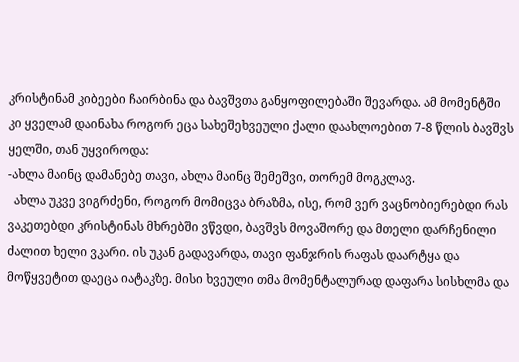კრისტინამ კიბეები ჩაირბინა და ბავშვთა განყოფილებაში შევარდა. ამ მომენტში კი ყველამ დაინახა როგორ ეცა სახეშეხვეული ქალი დაახლოებით 7-8 წლის ბავშვს ყელში, თან უყვიროდა:
-ახლა მაინც დამანებე თავი, ახლა მაინც შემეშვი, თორემ მოგკლავ.
  ახლა უკვე ვიგრძენი, როგორ მომიცვა ბრაზმა, ისე, რომ ვერ ვაცნობიერებდი რას ვაკეთებდი კრისტინას მხრებში ვწვდი, ბავშვს მოვაშორე და მთელი დარჩენილი ძალით ხელი ვკარი. ის უკან გადავარდა, თავი ფანჯრის რაფას დაარტყა და მოწყვეტით დაეცა იატაკზე. მისი ხვეული თმა მომენტალურად დაფარა სისხლმა და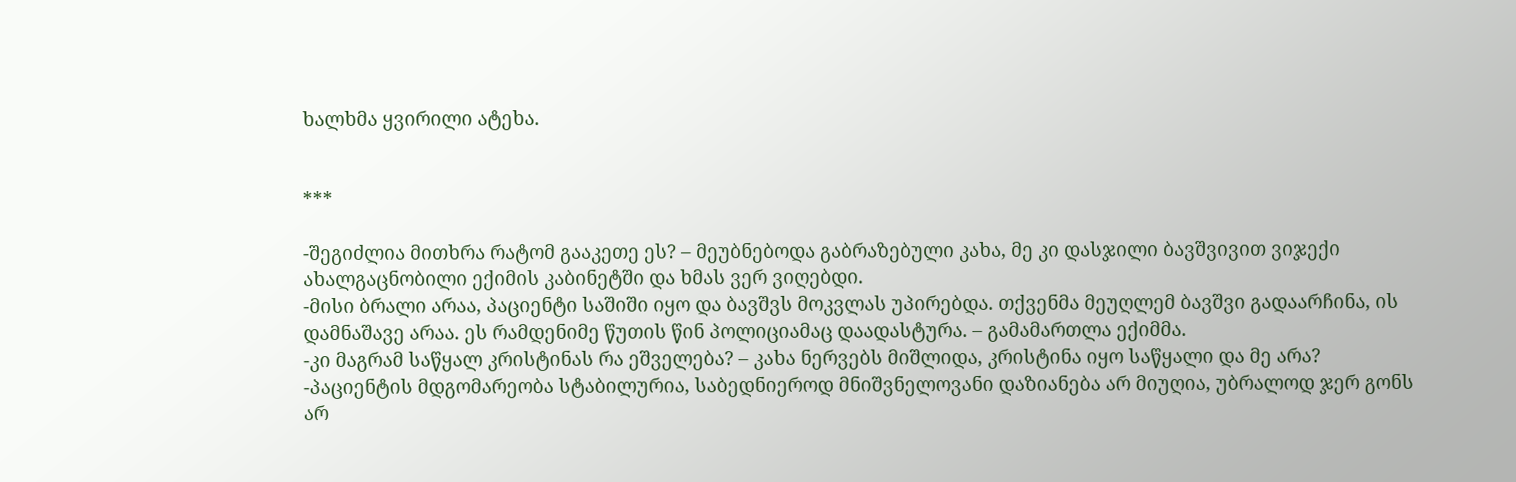ხალხმა ყვირილი ატეხა.


***

-შეგიძლია მითხრა რატომ გააკეთე ეს? – მეუბნებოდა გაბრაზებული კახა, მე კი დასჯილი ბავშვივით ვიჯექი ახალგაცნობილი ექიმის კაბინეტში და ხმას ვერ ვიღებდი.
-მისი ბრალი არაა, პაციენტი საშიში იყო და ბავშვს მოკვლას უპირებდა. თქვენმა მეუღლემ ბავშვი გადაარჩინა, ის დამნაშავე არაა. ეს რამდენიმე წუთის წინ პოლიციამაც დაადასტურა. – გამამართლა ექიმმა.
-კი მაგრამ საწყალ კრისტინას რა ეშველება? – კახა ნერვებს მიშლიდა, კრისტინა იყო საწყალი და მე არა?
-პაციენტის მდგომარეობა სტაბილურია, საბედნიეროდ მნიშვნელოვანი დაზიანება არ მიუღია, უბრალოდ ჯერ გონს არ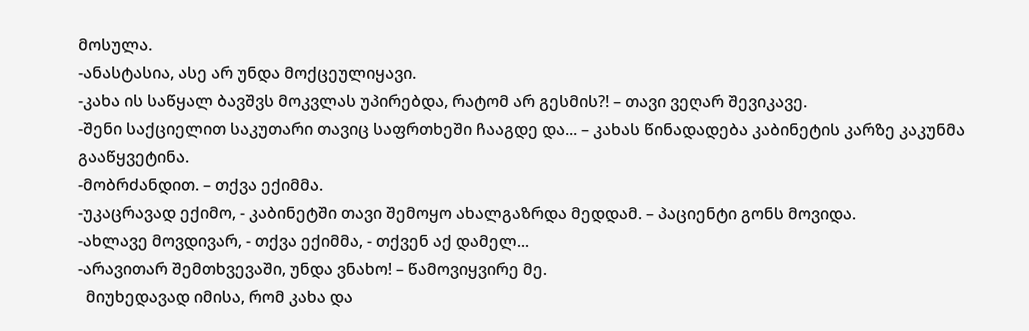მოსულა.
-ანასტასია, ასე არ უნდა მოქცეულიყავი.
-კახა ის საწყალ ბავშვს მოკვლას უპირებდა, რატომ არ გესმის?! – თავი ვეღარ შევიკავე.
-შენი საქციელით საკუთარი თავიც საფრთხეში ჩააგდე და... – კახას წინადადება კაბინეტის კარზე კაკუნმა გააწყვეტინა.
-მობრძანდით. – თქვა ექიმმა.
-უკაცრავად ექიმო, - კაბინეტში თავი შემოყო ახალგაზრდა მედდამ. – პაციენტი გონს მოვიდა.
-ახლავე მოვდივარ, - თქვა ექიმმა, - თქვენ აქ დამელ...
-არავითარ შემთხვევაში, უნდა ვნახო! – წამოვიყვირე მე.
  მიუხედავად იმისა, რომ კახა და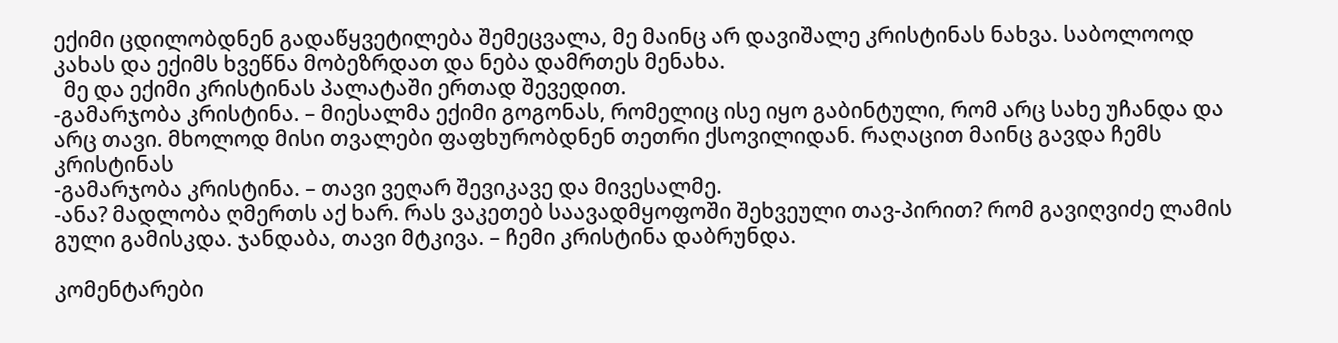ექიმი ცდილობდნენ გადაწყვეტილება შემეცვალა, მე მაინც არ დავიშალე კრისტინას ნახვა. საბოლოოდ კახას და ექიმს ხვეწნა მობეზრდათ და ნება დამრთეს მენახა.
  მე და ექიმი კრისტინას პალატაში ერთად შევედით.
-გამარჯობა კრისტინა. – მიესალმა ექიმი გოგონას, რომელიც ისე იყო გაბინტული, რომ არც სახე უჩანდა და არც თავი. მხოლოდ მისი თვალები ფაფხურობდნენ თეთრი ქსოვილიდან. რაღაცით მაინც გავდა ჩემს კრისტინას
-გამარჯობა კრისტინა. – თავი ვეღარ შევიკავე და მივესალმე.
-ანა? მადლობა ღმერთს აქ ხარ. რას ვაკეთებ საავადმყოფოში შეხვეული თავ-პირით? რომ გავიღვიძე ლამის გული გამისკდა. ჯანდაბა, თავი მტკივა. – ჩემი კრისტინა დაბრუნდა.

კომენტარები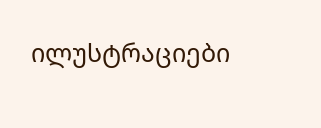ილუსტრაციები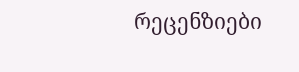რეცენზიები